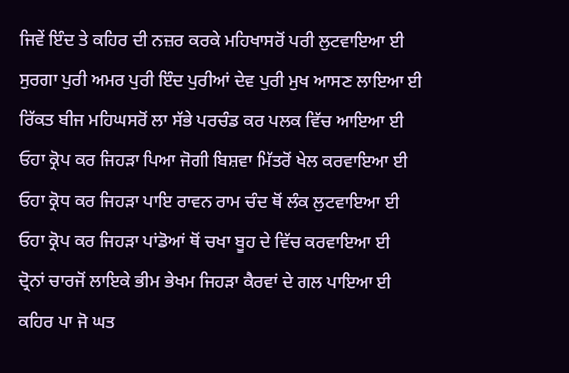ਜਿਵੇਂ ਇੰਦ ਤੇ ਕਹਿਰ ਦੀ ਨਜ਼ਰ ਕਰਕੇ ਮਹਿਖਾਸਰੋਂ ਪਰੀ ਲੁਟਵਾਇਆ ਈ
ਸੁਰਗਾ ਪੁਰੀ ਅਮਰ ਪੁਰੀ ਇੰਦ ਪੁਰੀਆਂ ਦੇਵ ਪੁਰੀ ਮੁਖ ਆਸਣ ਲਾਇਆ ਈ
ਰਿੱਕਤ ਬੀਜ ਮਹਿਘਸਰੋਂ ਲਾ ਸੱਭੇ ਪਰਚੰਡ ਕਰ ਪਲਕ ਵਿੱਚ ਆਇਆ ਈ
ਓਹਾ ਕ੍ਰੋਪ ਕਰ ਜਿਹੜਾ ਪਿਆ ਜੋਗੀ ਬਿਸ਼ਵਾ ਮਿੱਤਰੋਂ ਖੇਲ ਕਰਵਾਇਆ ਈ
ਓਹਾ ਕ੍ਰੋਧ ਕਰ ਜਿਹੜਾ ਪਾਇ ਰਾਵਨ ਰਾਮ ਚੰਦ ਥੋਂ ਲੰਕ ਲੁਟਵਾਇਆ ਈ
ਓਹਾ ਕ੍ਰੋਪ ਕਰ ਜਿਹੜਾ ਪਾਂਡੋਆਂ ਥੋਂ ਚਖਾ ਬੂਹ ਦੇ ਵਿੱਚ ਕਰਵਾਇਆ ਈ
ਦ੍ਰੋਨਾਂ ਚਾਰਜੋਂ ਲਾਇਕੇ ਭੀਮ ਭੇਖਮ ਜਿਹੜਾ ਕੈਰਵਾਂ ਦੇ ਗਲ ਪਾਇਆ ਈ
ਕਹਿਰ ਪਾ ਜੋ ਘਤ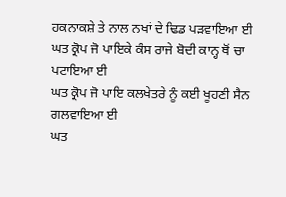ਹਕਨਾਕਸ਼ੇ ਤੇ ਨਾਲ ਨਖਾਂ ਦੇ ਢਿਡ ਪੜਵਾਇਆ ਈ
ਘਤ ਕ੍ਰੋਪ ਜੋ ਪਾਇਕੇ ਕੰਸ ਰਾਜੇ ਬੋਦੀ ਕਾਨ੍ਹ ਥੋਂ ਚਾ ਪਟਾਇਆ ਈ
ਘਤ ਕ੍ਰੋਪ ਜੋ ਪਾਇ ਕਲਖੇਤਰੇ ਨੂੰ ਕਈ ਖੂਹਣੀ ਸੈਨ ਗਲਵਾਇਆ ਈ
ਘਤ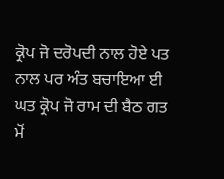ਕ੍ਰੋਪ ਜੋ ਦਰੋਪਦੀ ਨਾਲ ਹੋਏ ਪਤ ਨਾਲ ਪਰ ਅੰਤ ਬਚਾਇਆ ਈ
ਘਤ ਕ੍ਰੋਪ ਜੋ ਰਾਮ ਦੀ ਬੈਠ ਗਤ ਮੋਂ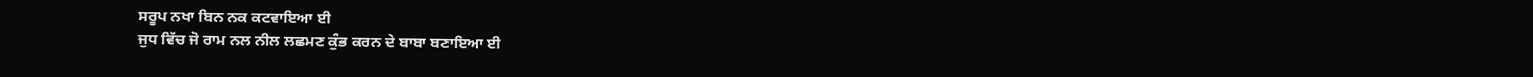ਸਰੂਪ ਨਖਾ ਬਿਨ ਨਕ ਕਟਵਾਇਆ ਈ
ਜੁਧ ਵਿੱਚ ਜੋ ਰਾਮ ਨਲ ਨੀਲ ਲਛਮਣ ਕੁੰਭ ਕਰਨ ਦੇ ਬਾਬਾ ਬਣਾਇਆ ਈ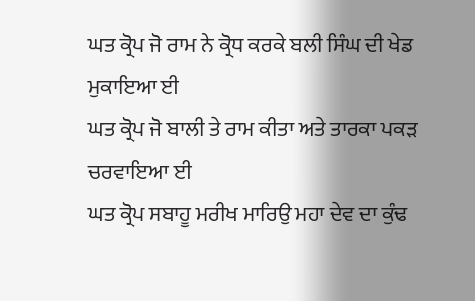ਘਤ ਕ੍ਰੋਪ ਜੋ ਰਾਮ ਨੇ ਕ੍ਰੋਧ ਕਰਕੇ ਬਲੀ ਸਿੰਘ ਦੀ ਖੇਡ ਮੁਕਾਇਆ ਈ
ਘਤ ਕ੍ਰੋਪ ਜੋ ਬਾਲੀ ਤੇ ਰਾਮ ਕੀਤਾ ਅਤੇ ਤਾਰਕਾ ਪਕੜ ਚਰਵਾਇਆ ਈ
ਘਤ ਕ੍ਰੋਪ ਸਬਾਹੂ ਮਰੀਖ ਮਾਰਿਉ ਮਹਾ ਦੇਵ ਦਾ ਕੁੰਢ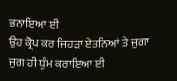ਭਨਾਇਆ ਈ
ਉਹ ਕ੍ਰੋਪ ਕਰ ਜਿਹੜਾ ਏਤਨਿਆਂ ਤੇ ਜੁਗਾ ਜੁਗ ਹੀ ਧੁੰਮ ਕਰਾਇਆ ਈ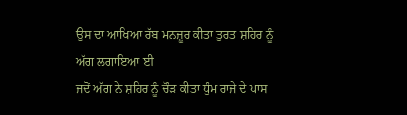ਉਸ ਦਾ ਆਖਿਆ ਰੱਬ ਮਨਜ਼ੂਰ ਕੀਤਾ ਤੁਰਤ ਸ਼ਹਿਰ ਨੂੰ ਅੱਗ ਲਗਾਇਆ ਈ
ਜਦੋਂ ਅੱਗ ਨੇ ਸ਼ਹਿਰ ਨੂੰ ਚੌੜ ਕੀਤਾ ਧੁੰਮ ਰਾਜੇ ਦੇ ਪਾਸ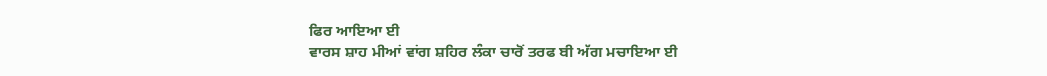ਫਿਰ ਆਇਆ ਈ
ਵਾਰਸ ਸ਼ਾਹ ਮੀਆਂ ਵਾਂਗ ਸ਼ਹਿਰ ਲੰਕਾ ਚਾਰੋਂ ਤਰਫ ਬੀ ਅੱਗ ਮਚਾਇਆ ਈ